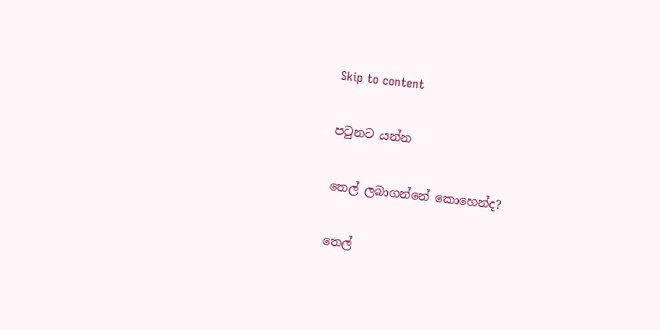Skip to content

පටුනට යන්න

තෙල් ලබාගන්නේ කොහෙන්ද?

තෙල්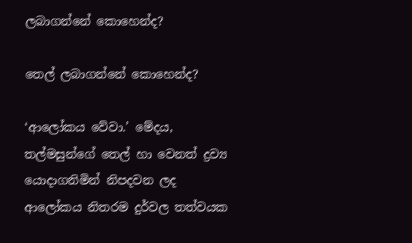ලබාගන්නේ කොහෙන්ද?

තෙල් ලබාගන්නේ කොහෙන්ද?

‘ආලෝකය වේවා.’ මේදය, තල්මසුන්ගේ තෙල් හා වෙනත් ද්‍රව්‍ය යොදාගනිමින් නිපදවන ලද ආලෝකය නිතරම දුර්වල තත්වයක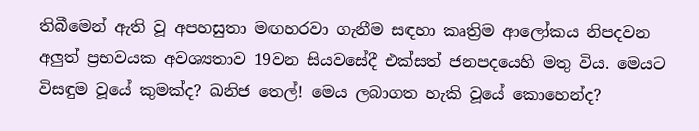තිබීමෙන් ඇති වූ අපහසුතා මඟහරවා ගැනීම සඳහා කෘත්‍රිම ආලෝකය නිපදවන අලුත් ප්‍රභවයක අවශ්‍යතාව 19වන සියවසේදී එක්සත් ජනපදයෙහි මතු විය. මෙයට විසඳුම වූයේ කුමක්ද? ඛනිජ තෙල්! මෙය ලබාගත හැකි වූයේ කොහෙන්ද?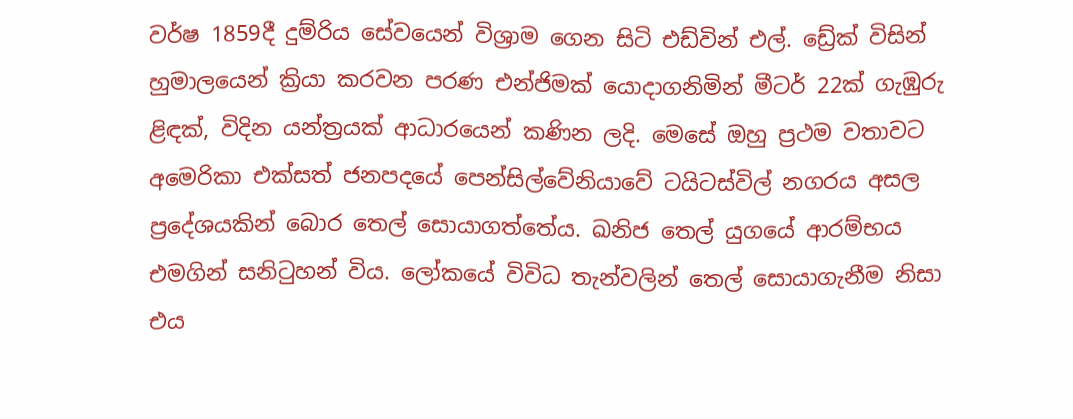වර්ෂ 1859දී දුම්රිය සේවයෙන් විශ්‍රාම ගෙන සිටි එඩ්වින් එල්. ඩ්‍රේක් විසින් හුමාලයෙන් ක්‍රියා කරවන පරණ එන්ජිමක් යොදාගනිමින් මීටර් 22ක් ගැඹුරු ළිඳක්, විදින යන්ත්‍රයක් ආධාරයෙන් කණින ලදි. මෙසේ ඔහු ප්‍රථම වතාවට අමෙරිකා එක්සත් ජනපදයේ පෙන්සිල්වේනියාවේ ටයිටස්විල් නගරය අසල ප්‍රදේශයකින් බොර තෙල් සොයාගත්තේය. ඛනිජ තෙල් යුගයේ ආරම්භය එමගින් සනිටුහන් විය. ලෝකයේ විවිධ තැන්වලින් තෙල් සොයාගැනීම නිසා එය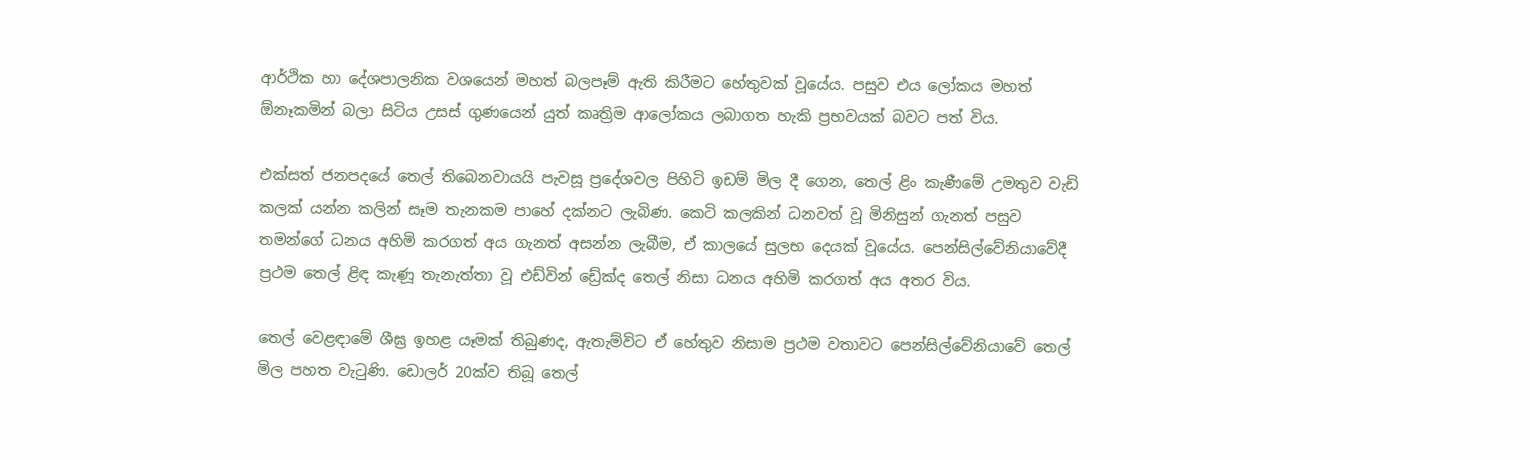ආර්ථික හා දේශපාලනික වශයෙන් මහත් බලපෑම් ඇති කිරීමට හේතුවක් වූයේය. පසුව එය ලෝකය මහත් ඕනෑකමින් බලා සිටිය උසස් ගුණයෙන් යුත් කෘත්‍රිම ආලෝකය ලබාගත හැකි ප්‍රභවයක් බවට පත් විය.

එක්සත් ජනපදයේ තෙල් තිබෙනවායයි පැවසූ ප්‍රදේශවල පිහිටි ඉඩම් මිල දී ගෙන, තෙල් ළිං කැණීමේ උමතුව වැඩි කලක් යන්න කලින් සෑම තැනකම පාහේ දක්නට ලැබිණ. කෙටි කලකින් ධනවත් වූ මිනිසුන් ගැනත් පසුව තමන්ගේ ධනය අහිමි කරගත් අය ගැනත් අසන්න ලැබීම, ඒ කාලයේ සුලභ දෙයක් වූයේය. පෙන්සිල්වේනියාවේදී ප්‍රථම තෙල් ළිඳ කැණූ තැනැත්තා වූ එඩ්වින් ඩ්‍රේක්ද තෙල් නිසා ධනය අහිමි කරගත් අය අතර විය.

තෙල් වෙළඳාමේ ශීඝ්‍ර ඉහළ යෑමක් තිබුණද, ඇතැම්විට ඒ හේතුව නිසාම ප්‍රථම වතාවට පෙන්සිල්වේනියාවේ තෙල් මිල පහත වැටුණි. ඩොලර් 20ක්ව තිබූ තෙල්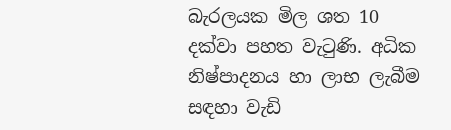බැරලයක මිල ශත 10 දක්වා පහත වැටුණි. අධික නිෂ්පාදනය හා ලාභ ලැබීම සඳහා වැඩි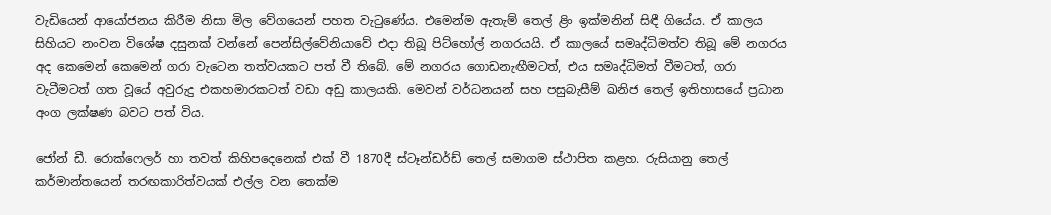වැඩියෙන් ආයෝජනය කිරීම නිසා මිල වේගයෙන් පහත වැටුණේය. එමෙන්ම ඇතැම් තෙල් ළිං ඉක්මනින් සිඳී ගියේය. ඒ කාලය සිහියට නංවන විශේෂ දසුනක් වන්නේ පෙන්සිල්වේනියාවේ එදා තිබූ පිට්හෝල් නගරයයි. ඒ කාලයේ සමෘද්ධිමත්ව තිබූ මේ නගරය අද කෙමෙන් කෙමෙන් ගරා වැටෙන තත්වයකට පත් වී තිබේ. මේ නගරය ගොඩනැඟීමටත්, එය සමෘද්ධිමත් වීමටත්, ගරා වැටීමටත් ගත වූයේ අවුරුදු එකහමාරකටත් වඩා අඩු කාලයකි. මෙවන් වර්ධනයන් සහ පසුබැසීම් ඛනිජ තෙල් ඉතිහාසයේ ප්‍රධාන අංග ලක්ෂණ බවට පත් විය.

ජෝන් ඩී. රොක්ෆෙලර් හා තවත් කිහිපදෙනෙක් එක් වී 1870දී ස්ටෑන්ඩර්ඩ් තෙල් සමාගම ස්ථාපිත කළහ. රුසියානු තෙල් කර්මාන්තයෙන් තරඟකාරිත්වයක් එල්ල වන තෙක්ම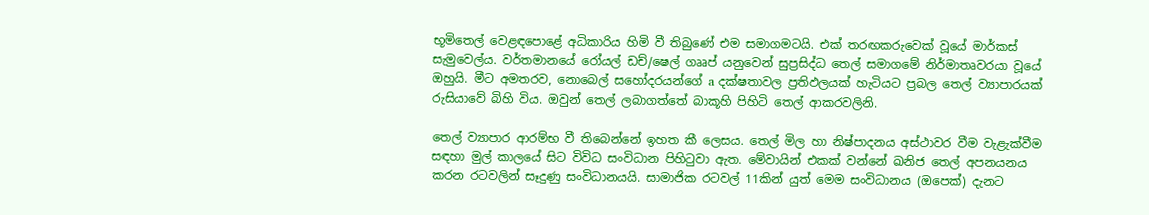භූමිතෙල් වෙළඳපොළේ අධිකාරිය හිමි වී තිබුණේ එම සමාගමටයි. එක් තරඟකරුවෙක් වූයේ මාර්කස් සැමුවෙල්ය. වර්තමානයේ රෝයල් ඩච්/ෂෙල් ගෲප් යනුවෙන් සුප්‍රසිද්ධ තෙල් සමාගමේ නිර්මාතෘවරයා වූයේ ඔහුයි. මීට අමතරව, නොබෙල් සහෝදරයන්ගේ a දක්ෂතාවල ප්‍රතිඵලයක් හැටියට ප්‍රබල තෙල් ව්‍යාපාරයක් රුසියාවේ බිහි විය. ඔවුන් තෙල් ලබාගත්තේ බාකූහි පිහිටි තෙල් ආකරවලිනි.

තෙල් ව්‍යාපාර ආරම්භ වී තිබෙන්නේ ඉහත කී ලෙසය. තෙල් මිල හා නිෂ්පාදනය අස්ථාවර වීම වැළැක්වීම සඳහා මුල් කාලයේ සිට විවිධ සංවිධාන පිහිටුවා ඇත. මේවායින් එකක් වන්නේ ඛනිජ තෙල් අපනයනය කරන රටවලින් සෑදුණු සංවිධානයයි. සාමාජික රටවල් 11කින් යුත් මෙම සංවිධානය (ඔපෙක්) දැනට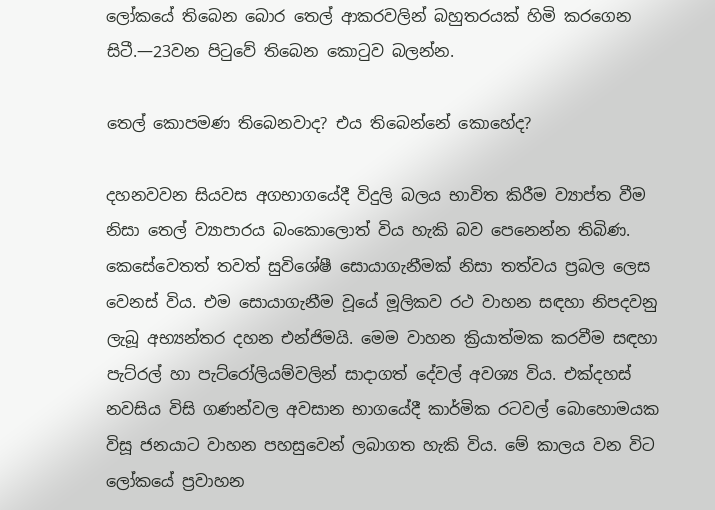ලෝකයේ තිබෙන බොර තෙල් ආකරවලින් බහුතරයක් හිමි කරගෙන සිටී.—23වන පිටුවේ තිබෙන කොටුව බලන්න.

තෙල් කොපමණ තිබෙනවාද? එය තිබෙන්නේ කොහේද?

දහනවවන සියවස අගභාගයේදී විදුලි බලය භාවිත කිරීම ව්‍යාප්ත වීම නිසා තෙල් ව්‍යාපාරය බංකොලොත් විය හැකි බව පෙනෙන්න තිබිණ. කෙසේවෙතත් තවත් සුවිශේෂී සොයාගැනීමක් නිසා තත්වය ප්‍රබල ලෙස වෙනස් විය. එම සොයාගැනීම වූයේ මූලිකව රථ වාහන සඳහා නිපදවනු ලැබූ අභ්‍යන්තර දහන එන්ජිමයි. මෙම වාහන ක්‍රියාත්මක කරවීම සඳහා පැට්රල් හා පැට්රෝලියම්වලින් සාදාගත් දේවල් අවශ්‍ය විය. එක්දහස් නවසිය විසි ගණන්වල අවසාන භාගයේදී කාර්මික රටවල් බොහොමයක විසූ ජනයාට වාහන පහසුවෙන් ලබාගත හැකි විය. මේ කාලය වන විට ලෝකයේ ප්‍රවාහන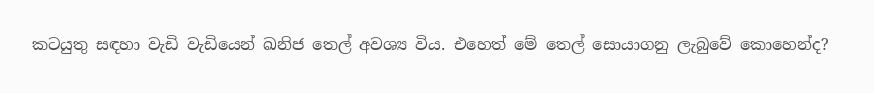කටයුතු සඳහා වැඩි වැඩියෙන් ඛනිජ තෙල් අවශ්‍ය විය. එහෙත් මේ තෙල් සොයාගනු ලැබුවේ කොහෙන්ද?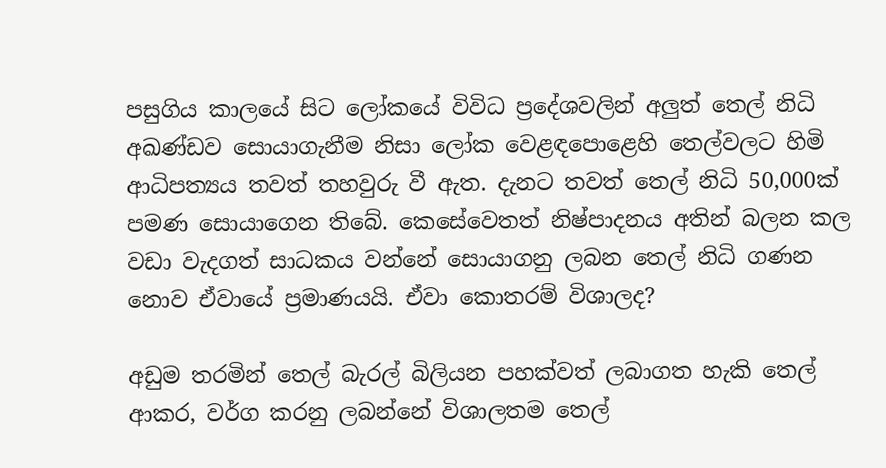පසුගිය කාලයේ සිට ලෝකයේ විවිධ ප්‍රදේශවලින් අලුත් තෙල් නිධි අඛණ්ඩව සොයාගැනීම නිසා ලෝක වෙළඳපොළෙහි තෙල්වලට හිමි ආධිපත්‍යය තවත් තහවුරු වී ඇත. දැනට තවත් තෙල් නිධි 50,000ක් පමණ සොයාගෙන තිබේ. කෙසේවෙතත් නිෂ්පාදනය අතින් බලන කල වඩා වැදගත් සාධකය වන්නේ සොයාගනු ලබන තෙල් නිධි ගණන නොව ඒවායේ ප්‍රමාණයයි. ඒවා කොතරම් විශාලද?

අඩුම තරමින් තෙල් බැරල් බිලියන පහක්වත් ලබාගත හැකි තෙල් ආකර, වර්ග කරනු ලබන්නේ විශාලතම තෙල්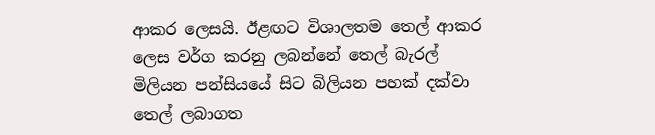ආකර ලෙසයි. ඊළඟට විශාලතම තෙල් ආකර ලෙස වර්ග කරනු ලබන්නේ තෙල් බැරල් මිලියන පන්සියයේ සිට බිලියන පහක් දක්වා තෙල් ලබාගත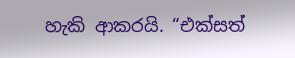හැකි ආකරයි. “එක්සත්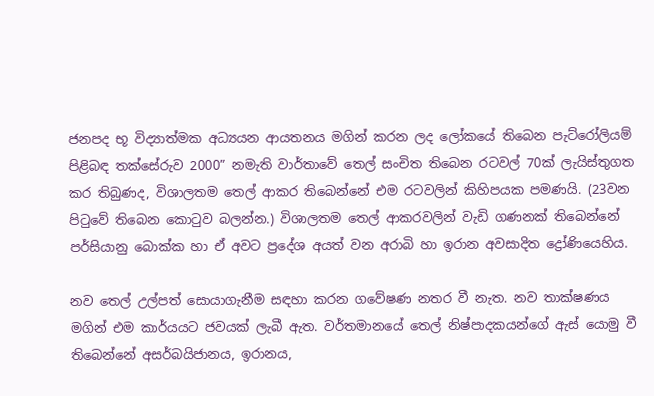ජනපද භූ විද්‍යාත්මක අධ්‍යයන ආයතනය මගින් කරන ලද ලෝකයේ තිබෙන පැට්රෝලියම් පිළිබඳ තක්සේරුව 2000” නමැති වාර්තාවේ තෙල් සංචිත තිබෙන රටවල් 70ක් ලැයිස්තුගත කර තිබුණද, විශාලතම තෙල් ආකර තිබෙන්නේ එම රටවලින් කිහිපයක පමණයි. (23වන පිටුවේ තිබෙන කොටුව බලන්න.) විශාලතම තෙල් ආකරවලින් වැඩි ගණනක් තිබෙන්නේ පර්සියානු බොක්ක හා ඒ අවට ප්‍රදේශ අයත් වන අරාබි හා ඉරාන අවසාදිත ද්‍රෝණියෙහිය.

නව තෙල් උල්පත් සොයාගැනීම සඳහා කරන ගවේෂණ නතර වී නැත. නව තාක්ෂණය මගින් එම කාර්යයට ජවයක් ලැබී ඇත. වර්තමානයේ තෙල් නිෂ්පාදකයන්ගේ ඇස් යොමු වී තිබෙන්නේ අසර්බයිජානය, ඉරානය,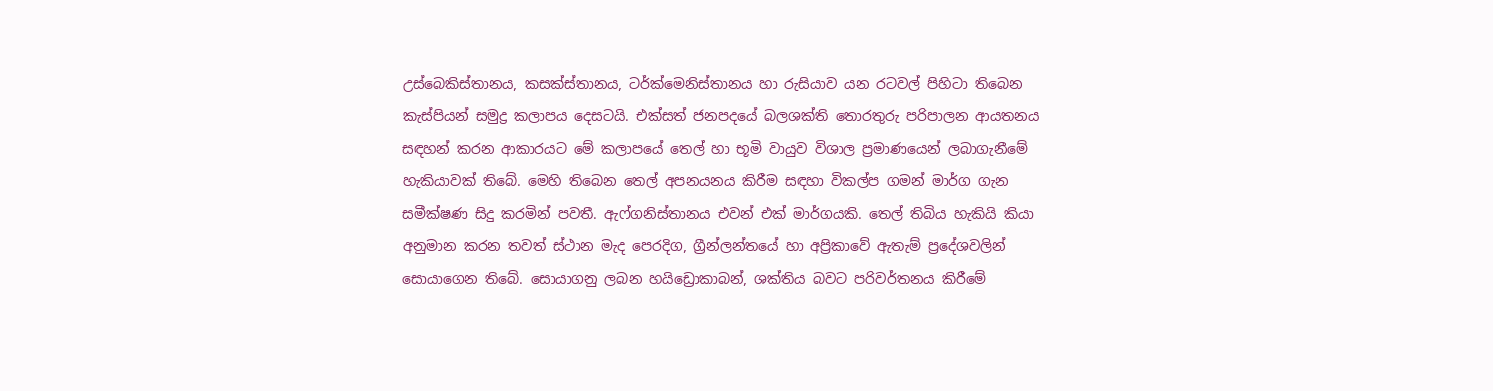උස්බෙකිස්තානය, කසක්ස්තානය, ටර්ක්මෙනිස්තානය හා රුසියාව යන රටවල් පිහිටා තිබෙන කැස්පියන් සමුද්‍ර කලාපය දෙසටයි. එක්සත් ජනපදයේ බලශක්ති තොරතුරු පරිපාලන ආයතනය සඳහන් කරන ආකාරයට මේ කලාපයේ තෙල් හා භූමි වායුව විශාල ප්‍රමාණයෙන් ලබාගැනීමේ හැකියාවක් තිබේ. මෙහි තිබෙන තෙල් අපනයනය කිරීම සඳහා විකල්ප ගමන් මාර්ග ගැන සමීක්ෂණ සිදු කරමින් පවතී. ඇෆ්ගනිස්තානය එවන් එක් මාර්ගයකි. තෙල් තිබිය හැකියි කියා අනුමාන කරන තවත් ස්ථාන මැද පෙරදිග, ග්‍රීන්ලන්තයේ හා අප්‍රිකාවේ ඇතැම් ප්‍රදේශවලින් සොයාගෙන තිබේ. සොයාගනු ලබන හයිඩ්‍රොකාබන්, ශක්තිය බවට පරිවර්තනය කිරීමේ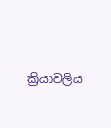ක්‍රියාවලිය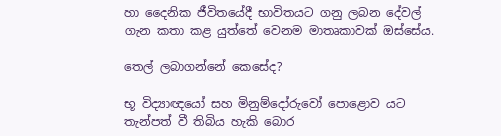හා දෛනික ජීවිතයේදී භාවිතයට ගනු ලබන දේවල් ගැන කතා කළ යුත්තේ වෙනම මාතෘකාවක් ඔස්සේය.

තෙල් ලබාගන්නේ කෙසේද?

භූ විද්‍යාඥයෝ සහ මිනුම්දෝරුවෝ පොළොව යට තැන්පත් වී තිබිය හැකි බොර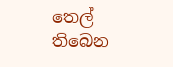තෙල් තිබෙන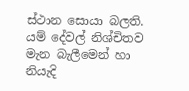ස්ථාන සොයා බලති. යම් දේවල් නිශ්චිතව මැන බැලීමෙන් හා නියැදි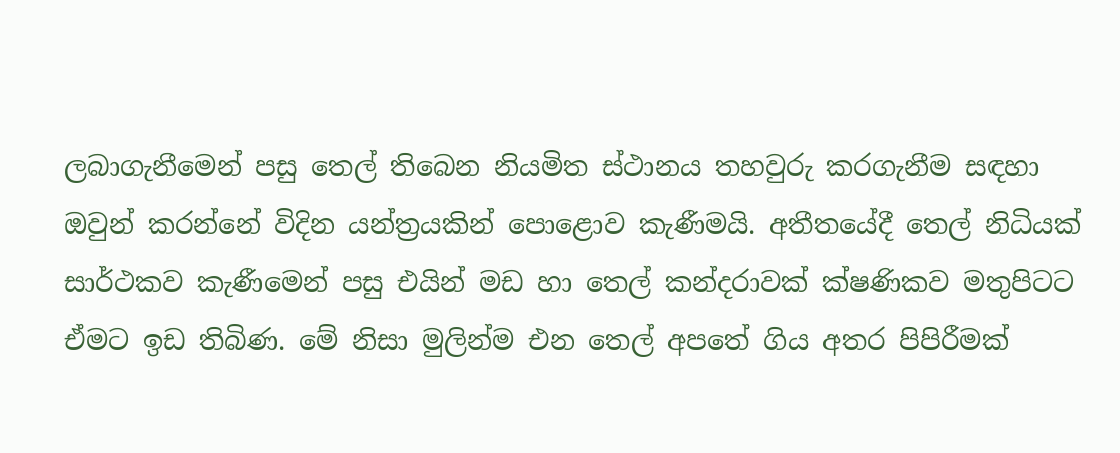ලබාගැනීමෙන් පසු තෙල් තිබෙන නියමිත ස්ථානය තහවුරු කරගැනීම සඳහා ඔවුන් කරන්නේ විදින යන්ත්‍රයකින් පොළොව කැණීමයි. අතීතයේදී තෙල් නිධියක් සාර්ථකව කැණීමෙන් පසු එයින් මඩ හා තෙල් කන්දරාවක් ක්ෂණිකව මතුපිටට ඒමට ඉඩ තිබිණ. මේ නිසා මුලින්ම එන තෙල් අපතේ ගිය අතර පිපිරීමක්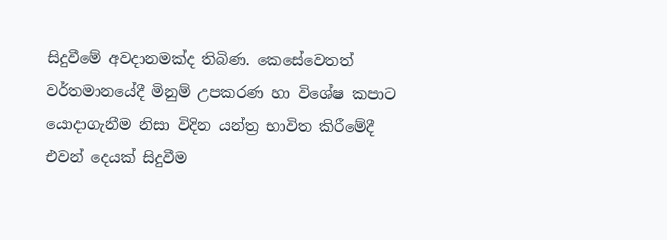සිදුවීමේ අවදානමක්ද තිබිණ. කෙසේවෙතත් වර්තමානයේදී මිනුම් උපකරණ හා විශේෂ කපාට යොදාගැනීම නිසා විදින යන්ත්‍ර භාවිත කිරීමේදී එවන් දෙයක් සිදුවීම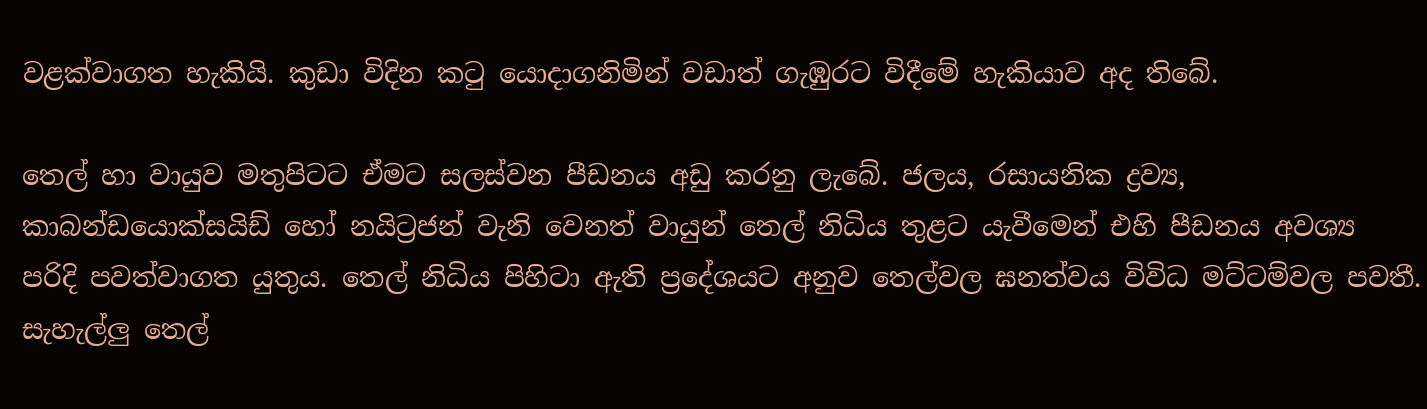වළක්වාගත හැකියි. කුඩා විදින කටු යොදාගනිමින් වඩාත් ගැඹුරට විදීමේ හැකියාව අද තිබේ.

තෙල් හා වායුව මතුපිටට ඒමට සලස්වන පීඩනය අඩු කරනු ලැබේ. ජලය, රසායනික ද්‍රව්‍ය, කාබන්ඩයොක්සයිඩ් හෝ නයිට්‍රජන් වැනි වෙනත් වායුන් තෙල් නිධිය තුළට යැවීමෙන් එහි පීඩනය අවශ්‍ය පරිදි පවත්වාගත යුතුය. තෙල් නිධිය පිහිටා ඇති ප්‍රදේශයට අනුව තෙල්වල ඝනත්වය විවිධ මට්ටම්වල පවතී. සැහැල්ලු තෙල්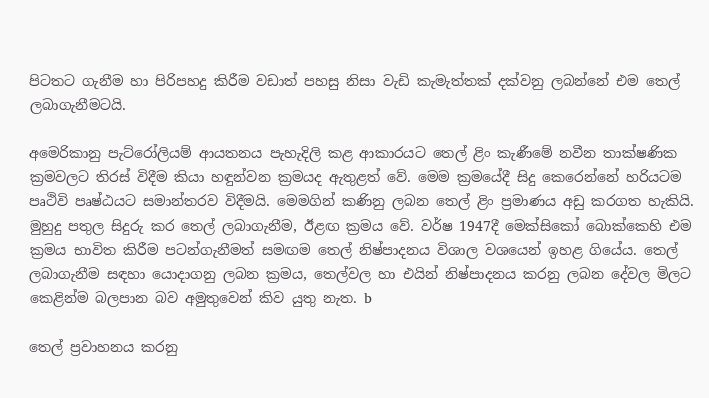පිටතට ගැනීම හා පිරිපහදු කිරීම වඩාත් පහසු නිසා වැඩි කැමැත්තක් දක්වනු ලබන්නේ එම තෙල් ලබාගැනීමටයි.

අමෙරිකානු පැට්රෝලියම් ආයතනය පැහැදිලි කළ ආකාරයට තෙල් ළිං කැණීමේ නවීන තාක්ෂණික ක්‍රමවලට තිරස් විදීම කියා හඳුන්වන ක්‍රමයද ඇතුළත් වේ. මෙම ක්‍රමයේදී සිදු කෙරෙන්නේ හරියටම පෘථිවි පෘෂ්ඨයට සමාන්තරව විදීමයි. මෙමගින් කණිනු ලබන තෙල් ළිං ප්‍රමාණය අඩු කරගත හැකියි. මුහුදු පතුල සිදුරු කර තෙල් ලබාගැනීම, ඊළඟ ක්‍රමය වේ. වර්ෂ 1947දී මෙක්සිකෝ බොක්කෙහි එම ක්‍රමය භාවිත කිරීම පටන්ගැනීමත් සමඟම තෙල් නිෂ්පාදනය විශාල වශයෙන් ඉහළ ගියේය. තෙල් ලබාගැනීම සඳහා යොදාගනු ලබන ක්‍රමය, තෙල්වල හා එයින් නිෂ්පාදනය කරනු ලබන දේවල මිලට කෙළින්ම බලපාන බව අමුතුවෙන් කිව යුතු නැත. b

තෙල් ප්‍රවාහනය කරනු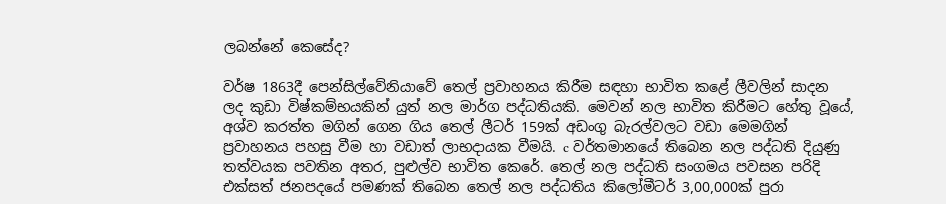ලබන්නේ කෙසේද?

වර්ෂ 1863දී පෙන්සිල්වේනියාවේ තෙල් ප්‍රවාහනය කිරීම සඳහා භාවිත කළේ ලීවලින් සාදන ලද කුඩා විෂ්කම්භයකින් යුත් නල මාර්ග පද්ධතියකි. මෙවන් නල භාවිත කිරීමට හේතු වූයේ, අශ්ව කරත්ත මගින් ගෙන ගිය තෙල් ලීටර් 159ක් අඩංගු බැරල්වලට වඩා මෙමගින් ප්‍රවාහනය පහසු වීම හා වඩාත් ලාභදායක වීමයි. c වර්තමානයේ තිබෙන නල පද්ධති දියුණු තත්වයක පවතින අතර, පුළුල්ව භාවිත කෙරේ. තෙල් නල පද්ධති සංගමය පවසන පරිදි එක්සත් ජනපදයේ පමණක් තිබෙන තෙල් නල පද්ධතිය කිලෝමීටර් 3,00,000ක් පුරා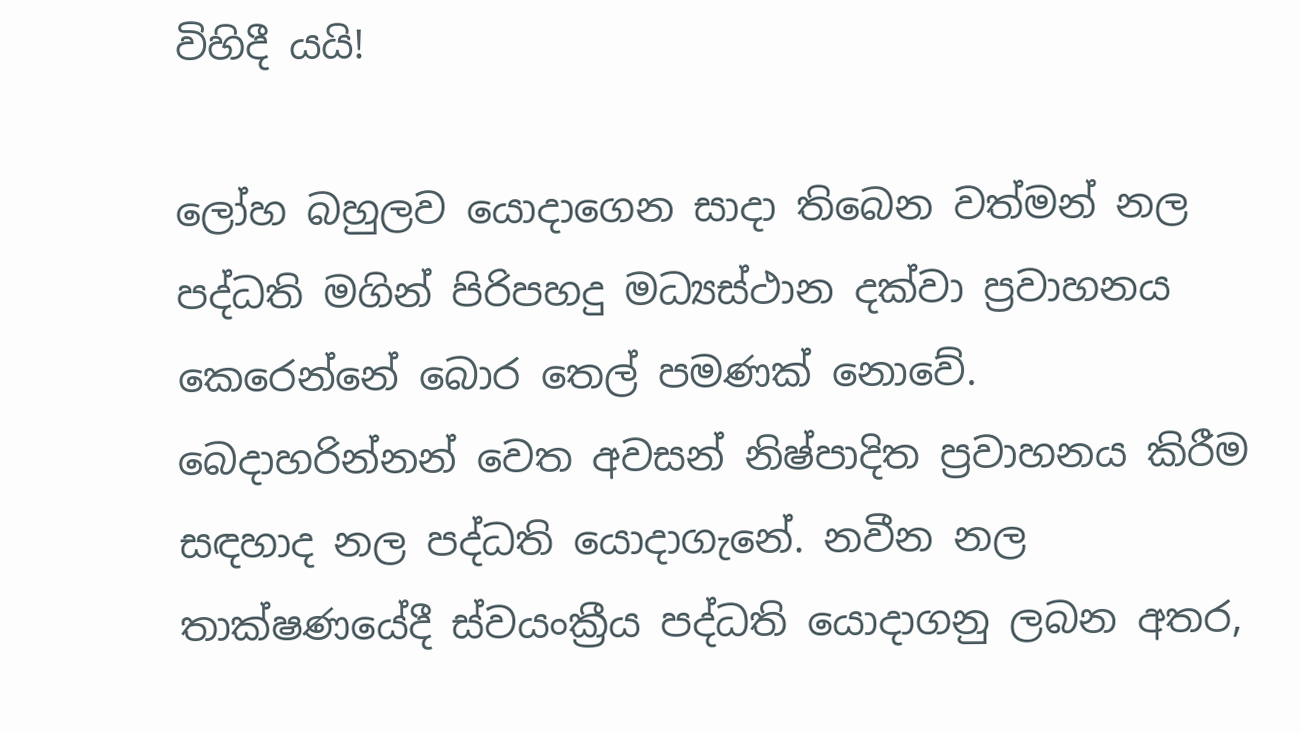විහිදී යයි!

ලෝහ බහුලව යොදාගෙන සාදා තිබෙන වත්මන් නල පද්ධති මගින් පිරිපහදු මධ්‍යස්ථාන දක්වා ප්‍රවාහනය කෙරෙන්නේ බොර තෙල් පමණක් නොවේ. බෙදාහරින්නන් වෙත අවසන් නිෂ්පාදිත ප්‍රවාහනය කිරීම සඳහාද නල පද්ධති යොදාගැනේ. නවීන නල තාක්ෂණයේදී ස්වයංක්‍රීය පද්ධති යොදාගනු ලබන අතර,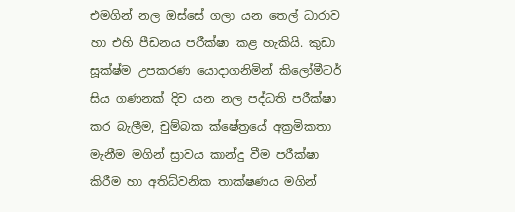එමගින් නල ඔස්සේ ගලා යන තෙල් ධාරාව හා එහි පීඩනය පරීක්ෂා කළ හැකියි. කුඩා සූක්ෂ්ම උපකරණ යොදාගනිමින් කිලෝමීටර් සිය ගණනක් දිව යන නල පද්ධති පරීක්ෂා කර බැලීම, චුම්බක ක්ෂේත්‍රයේ අක්‍රමිකතා මැනීම මගින් ස්‍රාවය කාන්දු වීම පරීක්ෂා කිරීම හා අතිධ්වනික තාක්ෂණය මගින්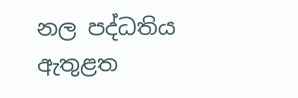නල පද්ධතිය ඇතුළත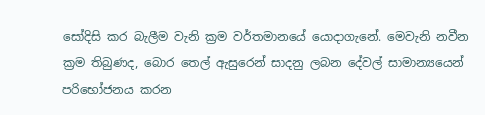සෝදිසි කර බැලීම වැනි ක්‍රම වර්තමානයේ යොදාගැනේ. මෙවැනි නවීන ක්‍රම තිබුණද, බොර තෙල් ඇසුරෙන් සාදනු ලබන දේවල් සාමාන්‍යයෙන් පරිභෝජනය කරන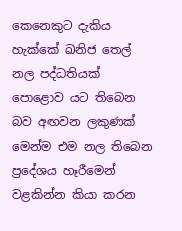කෙනෙකුට දැකිය හැක්කේ ඛනිජ තෙල් නල පද්ධතියක් පොළොව යට තිබෙන බව අඟවන ලකුණක් මෙන්ම එම නල තිබෙන ප්‍රදේශය හෑරීමෙන් වළකින්න කියා කරන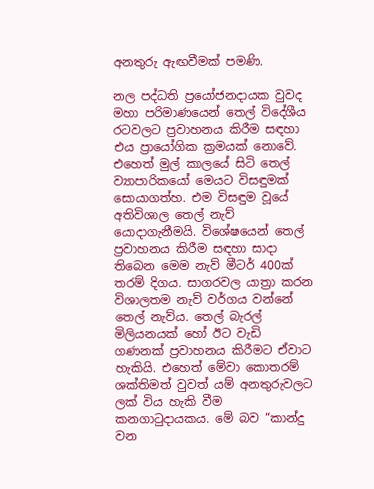අනතුරු ඇඟවීමක් පමණි.

නල පද්ධති ප්‍රයෝජනදායක වුවද මහා පරිමාණයෙන් තෙල් විදේශීය රටවලට ප්‍රවාහනය කිරීම සඳහා එය ප්‍රායෝගික ක්‍රමයක් නොවේ. එහෙත් මුල් කාලයේ සිටි තෙල් ව්‍යාපාරිකයෝ මෙයට විසඳුමක් සොයාගත්හ. එම විසඳුම වූයේ අතිවිශාල තෙල් නැව් යොදාගැනීමයි. විශේෂයෙන් තෙල් ප්‍රවාහනය කිරීම සඳහා සාදා තිබෙන මෙම නැව් මීටර් 400ක් තරම් දිගය. සාගරවල යාත්‍රා කරන විශාලතම නැව් වර්ගය වන්නේ තෙල් නැව්ය. තෙල් බැරල් මිලියනයක් හෝ ඊට වැඩි ගණනක් ප්‍රවාහනය කිරීමට ඒවාට හැකියි. එහෙත් මේවා කොතරම් ශක්තිමත් වුවත් යම් අනතුරුවලට ලක් විය හැකි වීම කනගාටුදායකය. මේ බව “කාන්දු වන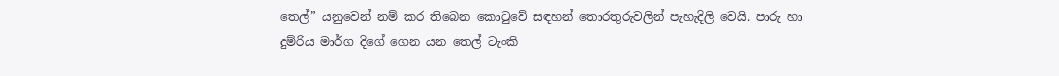තෙල්” යනුවෙන් නම් කර තිබෙන කොටුවේ සඳහන් තොරතුරුවලින් පැහැදිලි වෙයි. පාරු හා දුම්රිය මාර්ග දිගේ ගෙන යන තෙල් ටැංකි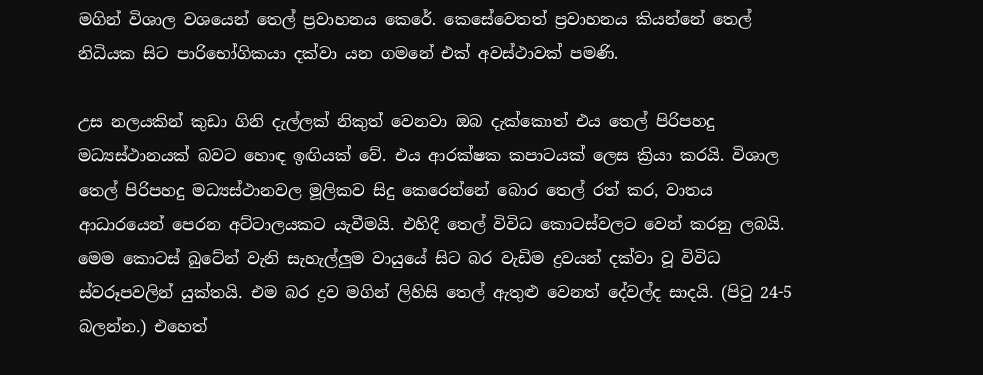මගින් විශාල වශයෙන් තෙල් ප්‍රවාහනය කෙරේ. කෙසේවෙතත් ප්‍රවාහනය කියන්නේ තෙල් නිධියක සිට පාරිභෝගිකයා දක්වා යන ගමනේ එක් අවස්ථාවක් පමණි.

උස නලයකින් කුඩා ගිනි දැල්ලක් නිකුත් වෙනවා ඔබ දැක්කොත් එය තෙල් පිරිපහදු මධ්‍යස්ථානයක් බවට හොඳ ඉඟියක් වේ. එය ආරක්ෂක කපාටයක් ලෙස ක්‍රියා කරයි. විශාල තෙල් පිරිපහදු මධ්‍යස්ථානවල මූලිකව සිදු කෙරෙන්නේ බොර තෙල් රත් කර, වාතය ආධාරයෙන් පෙරන අට්ටාලයකට යැවීමයි. එහිදී තෙල් විවිධ කොටස්වලට වෙන් කරනු ලබයි. මෙම කොටස් බුටේන් වැනි සැහැල්ලුම වායුයේ සිට බර වැඩිම ද්‍රවයන් දක්වා වූ විවිධ ස්වරූපවලින් යුක්තයි. එම බර ද්‍රව මගින් ලිහිසි තෙල් ඇතුළු වෙනත් දේවල්ද සාදයි. (පිටු 24-5 බලන්න.) එහෙත්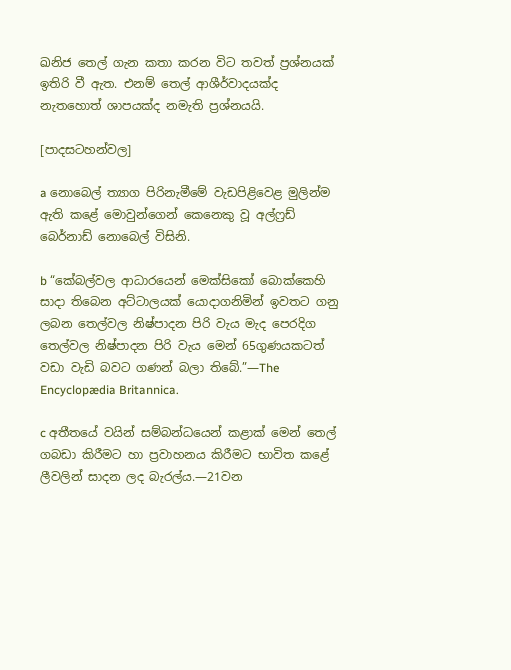ඛනිජ තෙල් ගැන කතා කරන විට තවත් ප්‍රශ්නයක් ඉතිරි වී ඇත. එනම් තෙල් ආශීර්වාදයක්ද නැතහොත් ශාපයක්ද නමැති ප්‍රශ්නයයි.

[පාදසටහන්වල]

a නොබෙල් ත්‍යාග පිරිනැමීමේ වැඩපිළිවෙළ මුලින්ම ඇති කළේ මොවුන්ගෙන් කෙනෙකු වූ අල්ෆ්‍රඩ් බෙර්නාඩ් නොබෙල් විසිනි.

b “කේබල්වල ආධාරයෙන් මෙක්සිකෝ බොක්කෙහි සාදා තිබෙන අට්ටාලයක් යොදාගනිමින් ඉවතට ගනු ලබන තෙල්වල නිෂ්පාදන පිරි වැය මැද පෙරදිග තෙල්වල නිෂ්පාදන පිරි වැය මෙන් 65ගුණයකටත් වඩා වැඩි බවට ගණන් බලා තිබේ.”—The Encyclopædia Britannica.

c අතීතයේ වයින් සම්බන්ධයෙන් කළාක් මෙන් තෙල් ගබඩා කිරීමට හා ප්‍රවාහනය කිරීමට භාවිත කළේ ලීවලින් සාදන ලද බැරල්ය.—21වන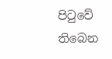පිටුවේ තිබෙන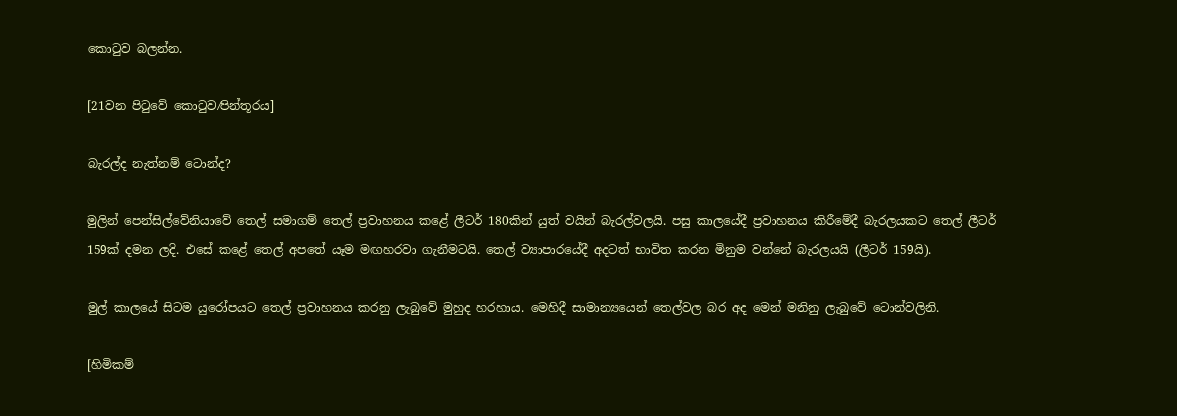කොටුව බලන්න.

[21වන පිටුවේ කොටුව⁄පින්තූරය]

බැරල්ද නැත්නම් ටොන්ද?

මුලින් පෙන්සිල්වේනියාවේ තෙල් සමාගම් තෙල් ප්‍රවාහනය කළේ ලීටර් 180කින් යුත් වයින් බැරල්වලයි. පසු කාලයේදී ප්‍රවාහනය කිරීමේදී බැරලයකට තෙල් ලීටර් 159ක් දමන ලදි. එසේ කළේ තෙල් අපතේ යෑම මඟහරවා ගැනීමටයි. තෙල් ව්‍යාපාරයේදී අදටත් භාවිත කරන මිනුම වන්නේ බැරලයයි (ලීටර් 159යි).

මුල් කාලයේ සිටම යුරෝපයට තෙල් ප්‍රවාහනය කරනු ලැබුවේ මුහුද හරහාය. මෙහිදී සාමාන්‍යයෙන් තෙල්වල බර අද මෙන් මනිනු ලැබුවේ ටොන්වලිනි.

[හිමිකම්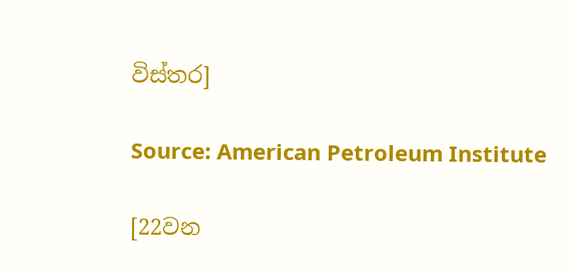විස්තර]

Source: American Petroleum Institute

[22වන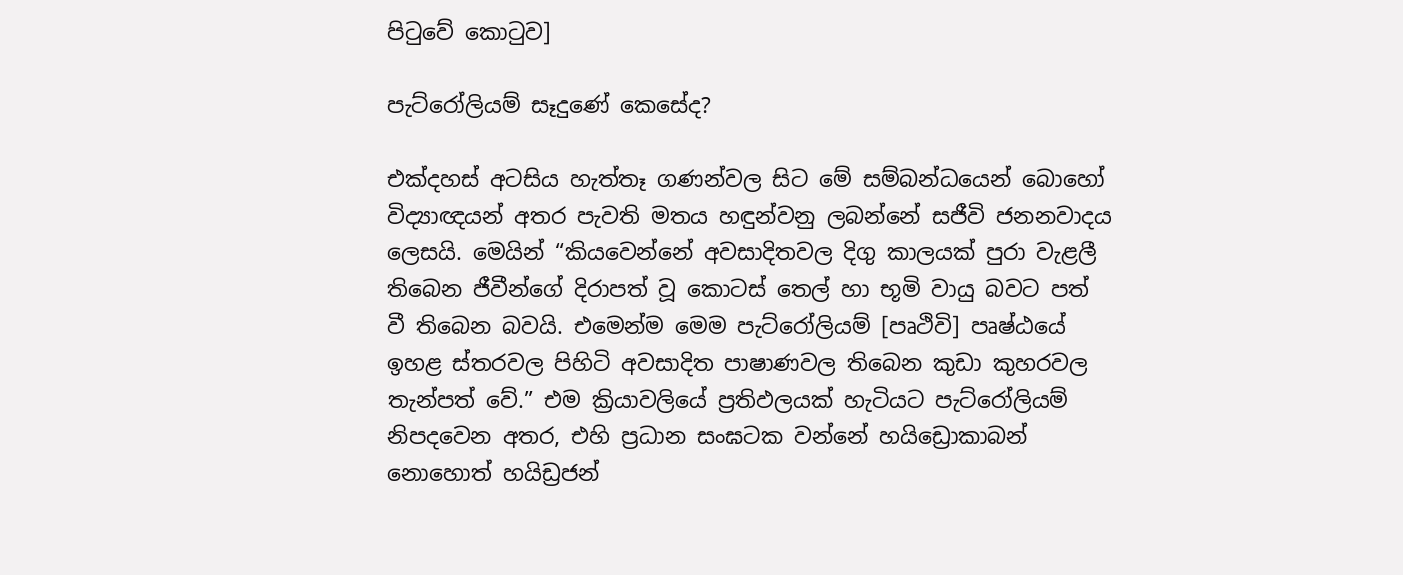පිටුවේ කොටුව]

පැට්රෝලියම් සෑදුණේ කෙසේද?

එක්දහස් අටසිය හැත්තෑ ගණන්වල සිට මේ සම්බන්ධයෙන් බොහෝ විද්‍යාඥයන් අතර පැවති මතය හඳුන්වනු ලබන්නේ සජීවි ජනනවාදය ලෙසයි. මෙයින් “කියවෙන්නේ අවසාදිතවල දිගු කාලයක් පුරා වැළලී තිබෙන ජීවීන්ගේ දිරාපත් වූ කොටස් තෙල් හා භූමි වායු බවට පත් වී තිබෙන බවයි. එමෙන්ම මෙම පැට්රෝලියම් [පෘථිවි] පෘෂ්ඨයේ ඉහළ ස්තරවල පිහිටි අවසාදිත පාෂාණවල තිබෙන කුඩා කුහරවල තැන්පත් වේ.” එම ක්‍රියාවලියේ ප්‍රතිඵලයක් හැටියට පැට්රෝලියම් නිපදවෙන අතර, එහි ප්‍රධාන සංඝටක වන්නේ හයිඩ්‍රොකාබන් නොහොත් හයිඩ්‍රජන්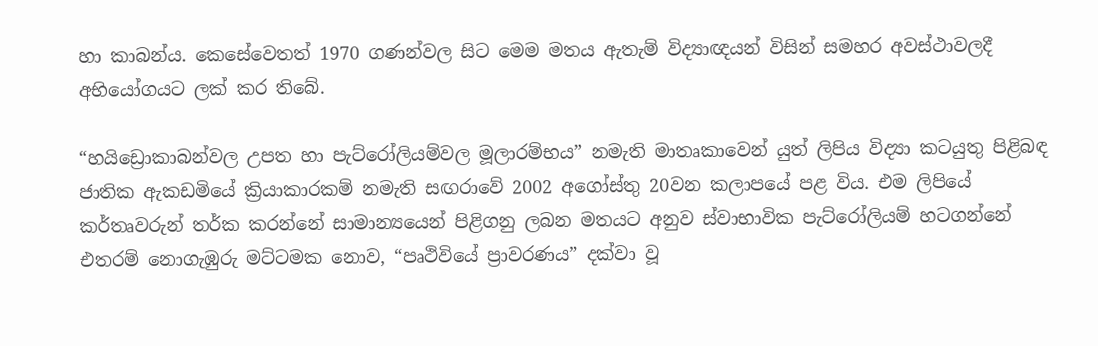හා කාබන්ය. කෙසේවෙතත් 1970 ගණන්වල සිට මෙම මතය ඇතැම් විද්‍යාඥයන් විසින් සමහර අවස්ථාවලදී අභියෝගයට ලක් කර තිබේ.

“හයිඩ්‍රොකාබන්වල උපත හා පැට්රෝලියම්වල මූලාරම්භය” නමැති මාතෘකාවෙන් යුත් ලිපිය විද්‍යා කටයුතු පිළිබඳ ජාතික ඇකඩමියේ ක්‍රියාකාරකම් නමැති සඟරාවේ 2002 අගෝස්තු 20වන කලාපයේ පළ විය. එම ලිපියේ කර්තෘවරුන් තර්ක කරන්නේ සාමාන්‍යයෙන් පිළිගනු ලබන මතයට අනුව ස්වාභාවික පැට්රෝලියම් හටගන්නේ එතරම් නොගැඹුරු මට්ටමක නොව, “පෘථිවියේ ප්‍රාවරණය” දක්වා වූ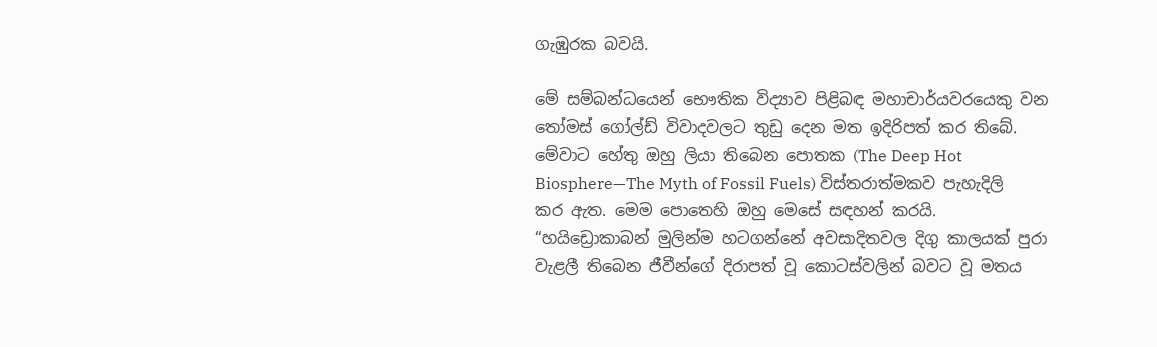ගැඹුරක බවයි.

මේ සම්බන්ධයෙන් භෞතික විද්‍යාව පිළිබඳ මහාචාර්යවරයෙකු වන තෝමස් ගෝල්ඩ් විවාදවලට තුඩු දෙන මත ඉදිරිපත් කර තිබේ. මේවාට හේතු ඔහු ලියා තිබෙන පොතක (The Deep Hot Biosphere—The Myth of Fossil Fuels) විස්තරාත්මකව පැහැදිලි කර ඇත. මෙම පොතෙහි ඔහු මෙසේ සඳහන් කරයි. “හයිඩ්‍රොකාබන් මුලින්ම හටගන්නේ අවසාදිතවල දිගු කාලයක් පුරා වැළලී තිබෙන ජීවීන්ගේ දිරාපත් වූ කොටස්වලින් බවට වූ මතය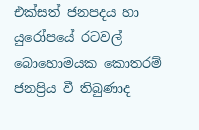එක්සත් ජනපදය හා යුරෝපයේ රටවල් බොහොමයක කොතරම් ජනප්‍රිය වී තිබුණාද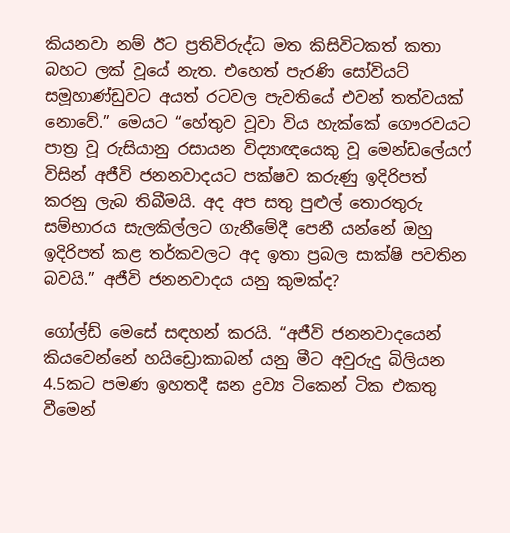කියනවා නම් ඊට ප්‍රතිවිරුද්ධ මත කිසිවිටකත් කතා බහට ලක් වූයේ නැත. එහෙත් පැරණි සෝවියට් සමූහාණ්ඩුවට අයත් රටවල පැවතියේ එවන් තත්වයක් නොවේ.” මෙයට “හේතුව වූවා විය හැක්කේ ගෞරවයට පාත්‍ර වූ රුසියානු රසායන විද්‍යාඥයෙකු වූ මෙන්ඩලේයෆ් විසින් අජීවි ජනනවාදයට පක්ෂව කරුණු ඉදිරිපත් කරනු ලැබ තිබීමයි. අද අප සතු පුළුල් තොරතුරු සම්භාරය සැලකිල්ලට ගැනීමේදී පෙනී යන්නේ ඔහු ඉදිරිපත් කළ තර්කවලට අද ඉතා ප්‍රබල සාක්ෂි පවතින බවයි.” අජීවි ජනනවාදය යනු කුමක්ද?

ගෝල්ඩ් මෙසේ සඳහන් කරයි. “අජීවි ජනනවාදයෙන් කියවෙන්නේ හයිඩ්‍රොකාබන් යනු මීට අවුරුදු බිලියන 4.5කට පමණ ඉහතදී ඝන ද්‍රව්‍ය ටිකෙන් ටික එකතු වීමෙන්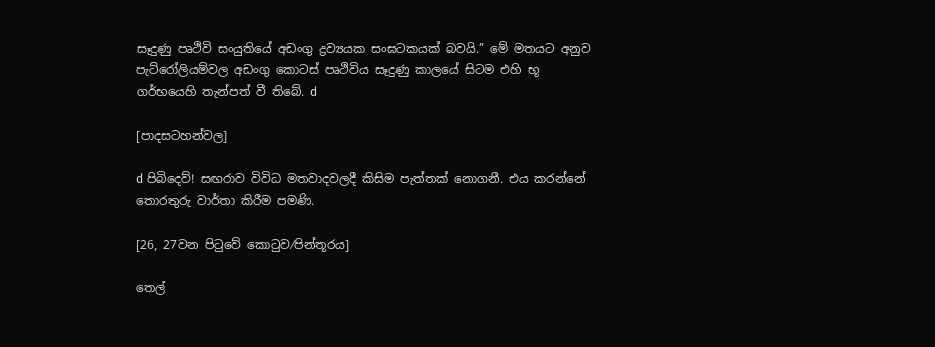සෑදුණු පෘථිවි සංයුතියේ අඩංගු ද්‍රව්‍යයක සංඝටකයක් බවයි.” මේ මතයට අනුව පැට්රෝලියම්වල අඩංගු කොටස් පෘථිවිය සෑදුණු කාලයේ සිටම එහි භූ ගර්භයෙහි තැන්පත් වී තිබේ. d

[පාදසටහන්වල]

d පිබිදෙව්! සඟරාව විවිධ මතවාදවලදී කිසිම පැත්තක් නොගනී. එය කරන්නේ තොරතුරු වාර්තා කිරීම පමණි.

[26, 27වන පිටුවේ කොටුව⁄පින්තූරය]

තෙල්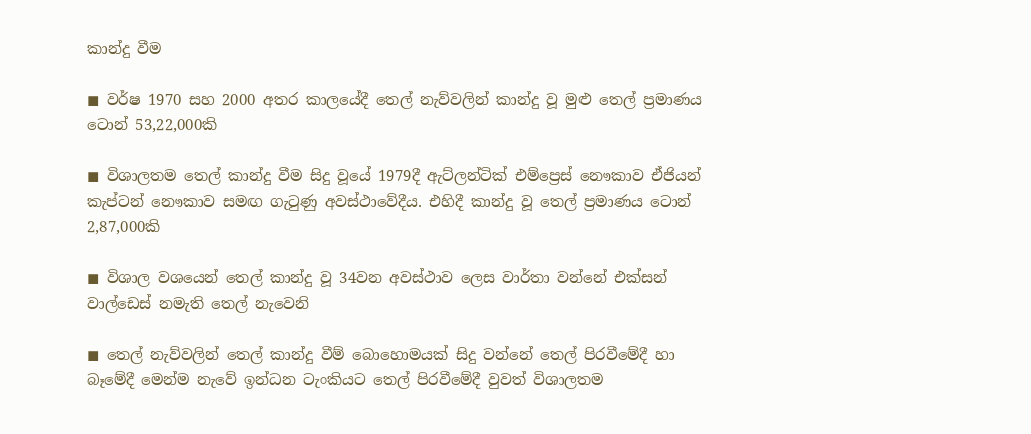කාන්දු වීම

◼ වර්ෂ 1970 සහ 2000 අතර කාලයේදී තෙල් නැව්වලින් කාන්දු වූ මුළු තෙල් ප්‍රමාණය ටොන් 53,22,000කි

◼ විශාලතම තෙල් කාන්දු වීම සිදු වූයේ 1979දී ඇට්ලන්ටික් එම්ප්‍රෙස් නෞකාව ඒජියන් කැප්ටන් නෞකාව සමඟ ගැටුණු අවස්ථාවේදීය. එහිදී කාන්දු වූ තෙල් ප්‍රමාණය ටොන් 2,87,000කි

◼ විශාල වශයෙන් තෙල් කාන්දු වූ 34වන අවස්ථාව ලෙස වාර්තා වන්නේ එක්සන් වාල්ඩෙස් නමැති තෙල් නැවෙනි

◼ තෙල් නැව්වලින් තෙල් කාන්දු වීම් බොහොමයක් සිදු වන්නේ තෙල් පිරවීමේදී හා බෑමේදී මෙන්ම නැවේ ඉන්ධන ටැංකියට තෙල් පිරවීමේදී වුවත් විශාලතම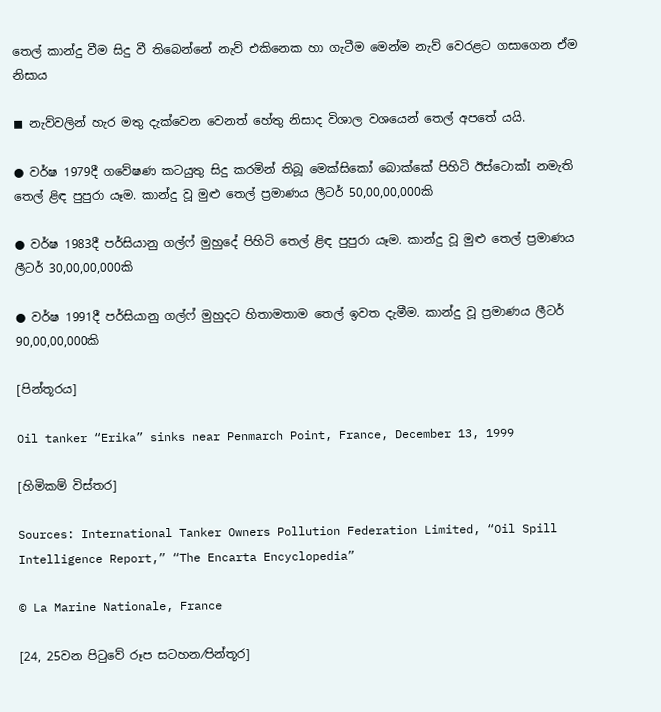තෙල් කාන්දු වීම සිදු වී තිබෙන්නේ නැව් එකිනෙක හා ගැටීම මෙන්ම නැව් වෙරළට ගසාගෙන ඒම නිසාය

◼ නැව්වලින් හැර මතු දැක්වෙන වෙනත් හේතු නිසාද විශාල වශයෙන් තෙල් අපතේ යයි.

● වර්ෂ 1979දී ගවේෂණ කටයුතු සිදු කරමින් තිබූ මෙක්සිකෝ බොක්කේ පිහිටි ඊස්ටොක්I නමැති තෙල් ළිඳ පුපුරා යෑම. කාන්දු වූ මුළු තෙල් ප්‍රමාණය ලීටර් 50,00,00,000කි

● වර්ෂ 1983දී පර්සියානු ගල්ෆ් මුහුදේ පිහිටි තෙල් ළිඳ පුපුරා යෑම. කාන්දු වූ මුළු තෙල් ප්‍රමාණය ලීටර් 30,00,00,000කි

● වර්ෂ 1991දී පර්සියානු ගල්ෆ් මුහුදට හිතාමතාම තෙල් ඉවත දැමීම. කාන්දු වූ ප්‍රමාණය ලීටර් 90,00,00,000කි

[පින්තූරය]

Oil tanker “Erika” sinks near Penmarch Point, France, December 13, 1999

[හිමිකම් විස්තර]

Sources: International Tanker Owners Pollution Federation Limited, “Oil Spill Intelligence Report,” “The Encarta Encyclopedia”

© La Marine Nationale, France

[24, 25වන පිටුවේ රූප සටහන⁄පින්තූර]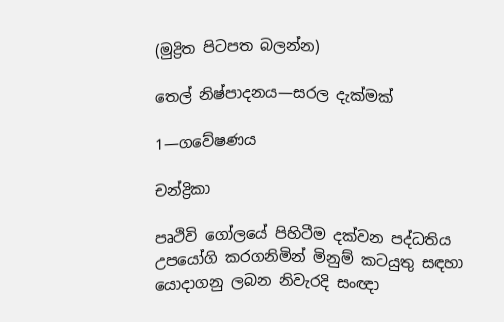(මුද්‍රිත පිටපත බලන්න)

තෙල් නිෂ්පාදනය—සරල දැක්මක්

1—ගවේෂණය

චන්ද්‍රිකා

පෘථිවි ගෝලයේ පිහිටීම දක්වන පද්ධතිය උපයෝගි කරගනිමින් මිනුම් කටයුතු සඳහා යොදාගනු ලබන නිවැරදි සංඥා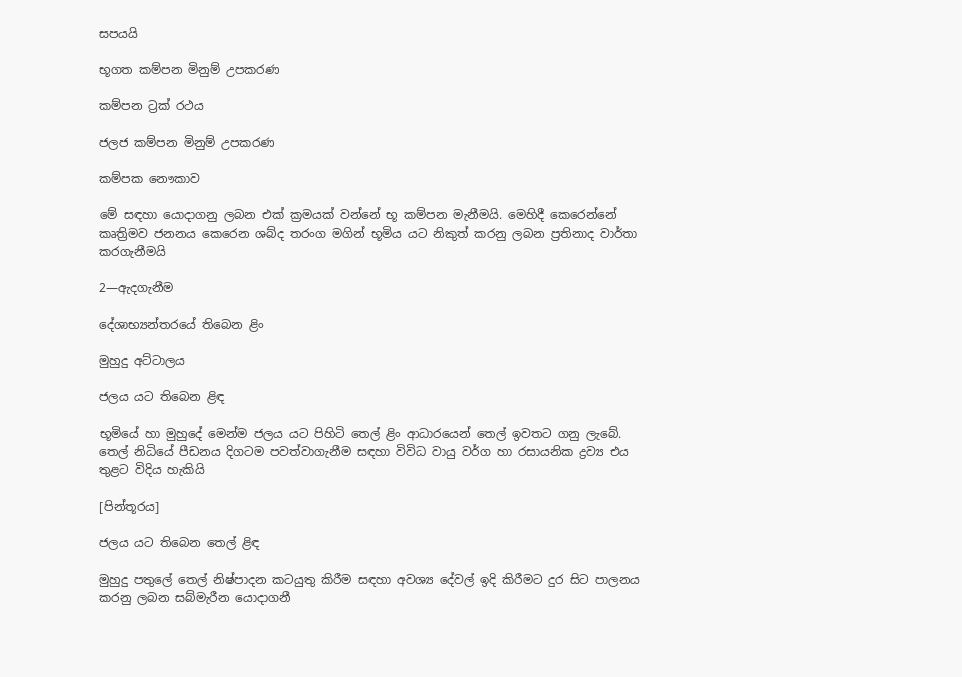සපයයි

භූගත කම්පන මිනුම් උපකරණ

කම්පන ට්‍රක් රථය

ජලජ කම්පන මිනුම් උපකරණ

කම්පක නෞකාව

මේ සඳහා යොදාගනු ලබන එක් ක්‍රමයක් වන්නේ භූ කම්පන මැනීමයි. මෙහිදී කෙරෙන්නේ කෘත්‍රිමව ජනනය කෙරෙන ශබ්ද තරංග මගින් භූමිය යට නිකුත් කරනු ලබන ප්‍රතිනාද වාර්තා කරගැනීමයි

2—ඇදගැනීම

දේශාභ්‍යන්තරයේ තිබෙන ළිං

මුහුදු අට්ටාලය

ජලය යට තිබෙන ළිඳ

භූමියේ හා මුහුදේ මෙන්ම ජලය යට පිහිටි තෙල් ළිං ආධාරයෙන් තෙල් ඉවතට ගනු ලැබේ. තෙල් නිධියේ පීඩනය දිගටම පවත්වාගැනීම සඳහා විවිධ වායු වර්ග හා රසායනික ද්‍රව්‍ය එය තුළට විදිය හැකියි

[පින්තූරය]

ජලය යට තිබෙන තෙල් ළිඳ

මුහුදු පතුලේ තෙල් නිෂ්පාදන කටයුතු කිරීම සඳහා අවශ්‍ය දේවල් ඉදි කිරීමට දුර සිට පාලනය කරනු ලබන සබ්මැරීන යොදාගනී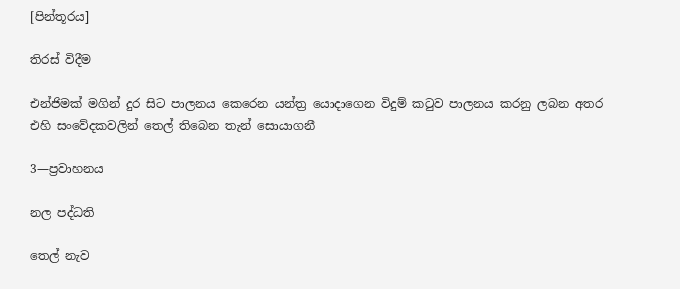[පින්තූරය]

තිරස් විදීම

එන්ජිමක් මගින් දුර සිට පාලනය කෙරෙන යන්ත්‍ර යොදාගෙන විදුම් කටුව පාලනය කරනු ලබන අතර එහි සංවේදකවලින් තෙල් තිබෙන තැන් සොයාගනී

3—ප්‍රවාහනය

නල පද්ධති

තෙල් නැව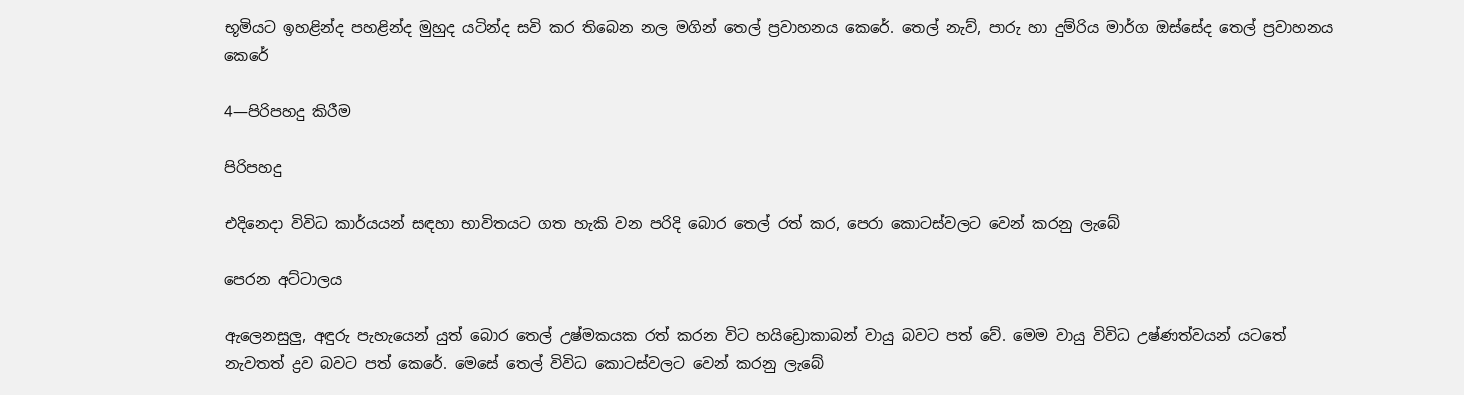භූමියට ඉහළින්ද පහළින්ද මුහුද යටින්ද සවි කර තිබෙන නල මගින් තෙල් ප්‍රවාහනය කෙරේ. තෙල් නැව්, පාරු හා දුම්රිය මාර්ග ඔස්සේද තෙල් ප්‍රවාහනය කෙරේ

4—පිරිපහදු කිරීම

පිරිපහදු

එදිනෙදා විවිධ කාර්යයන් සඳහා භාවිතයට ගත හැකි වන පරිදි බොර තෙල් රත් කර, පෙරා කොටස්වලට වෙන් කරනු ලැබේ

පෙරන අට්ටාලය

ඇලෙනසුලු, අඳුරු පැහැයෙන් යුත් බොර තෙල් උෂ්මකයක රත් කරන විට හයිඩ්‍රොකාබන් වායු බවට පත් වේ. මෙම වායු විවිධ උෂ්ණත්වයන් යටතේ නැවතත් ද්‍රව බවට පත් කෙරේ. මෙසේ තෙල් විවිධ කොටස්වලට වෙන් කරනු ලැබේ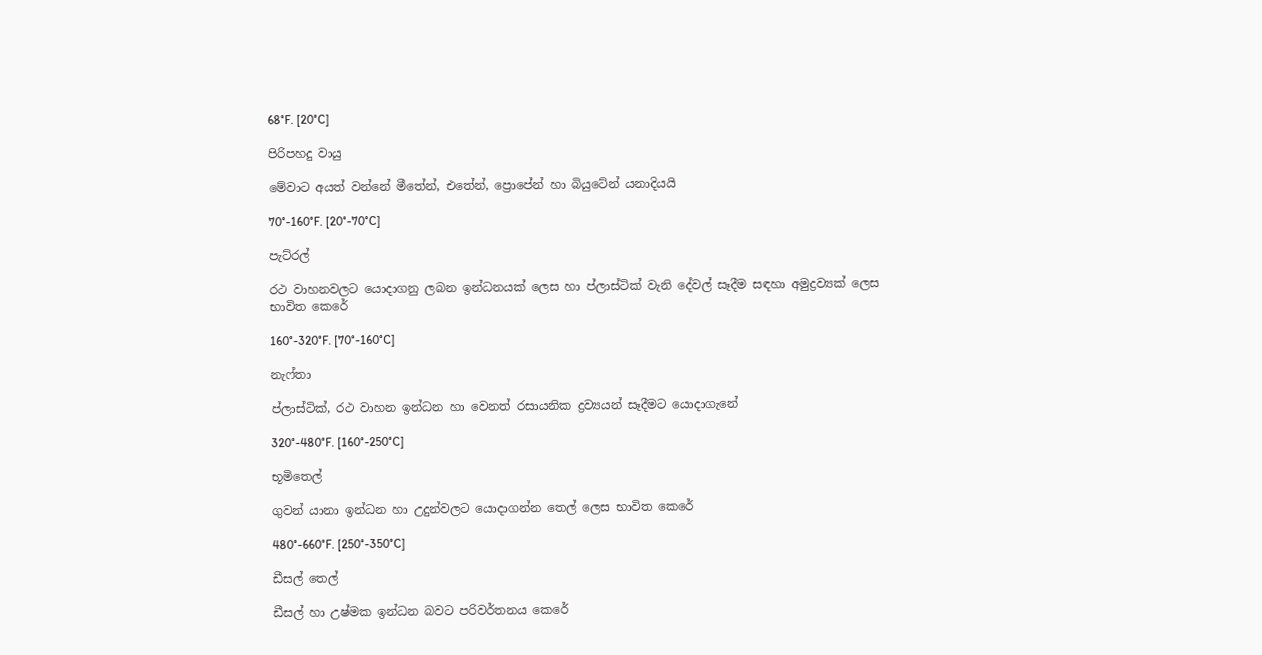68°F. [20°C]

පිරිපහදු වායු

මේවාට අයත් වන්නේ මීතේන්, එතේන්, ප්‍රොපේන් හා බියුටේන් යනාදියයි

70°-160°F. [20°-70°C]

පැට්රල්

රථ වාහනවලට යොදාගනු ලබන ඉන්ධනයක් ලෙස හා ප්ලාස්ටික් වැනි දේවල් සෑදීම සඳහා අමුද්‍රව්‍යක් ලෙස භාවිත කෙරේ

160°-320°F. [70°-160°C]

නැෆ්තා

ප්ලාස්ටික්, රථ වාහන ඉන්ධන හා වෙනත් රසායනික ද්‍රව්‍යයන් සෑදීමට යොදාගැනේ

320°-480°F. [160°-250°C]

භූමිතෙල්

ගුවන් යානා ඉන්ධන හා උදුන්වලට යොදාගන්න තෙල් ලෙස භාවිත කෙරේ

480°-660°F. [250°-350°C]

ඩීසල් තෙල්

ඩීසල් හා උෂ්මක ඉන්ධන බවට පරිවර්තනය කෙරේ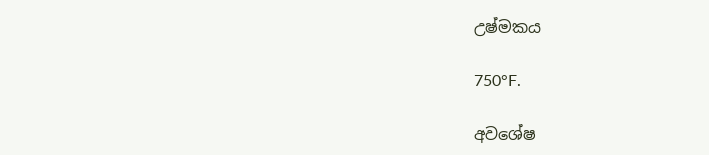උෂ්මකය

750°F.

අවශේෂ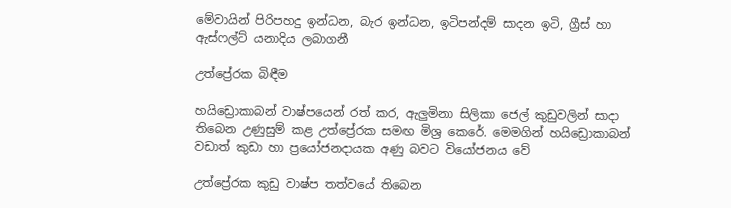මේවායින් පිරිපහදු ඉන්ධන, බැර ඉන්ධන, ඉටිපන්දම් සාදන ඉටි, ග්‍රීස් හා ඇස්ෆල්ට් යනාදිය ලබාගනී

උත්ප්‍රේරක බිඳීම

හයිඩ්‍රොකාබන් වාෂ්පයෙන් රත් කර, ඇලුමිනා සිලිකා ජෙල් කුඩුවලින් සාදා තිබෙන උණුසුම් කළ උත්ප්‍රේරක සමඟ මිශ්‍ර කෙරේ. මෙමගින් හයිඩ්‍රොකාබන් වඩාත් කුඩා හා ප්‍රයෝජනදායක අණු බවට වියෝජනය වේ

උත්ප්‍රේරක කුඩු වාෂ්ප තත්වයේ තිබෙන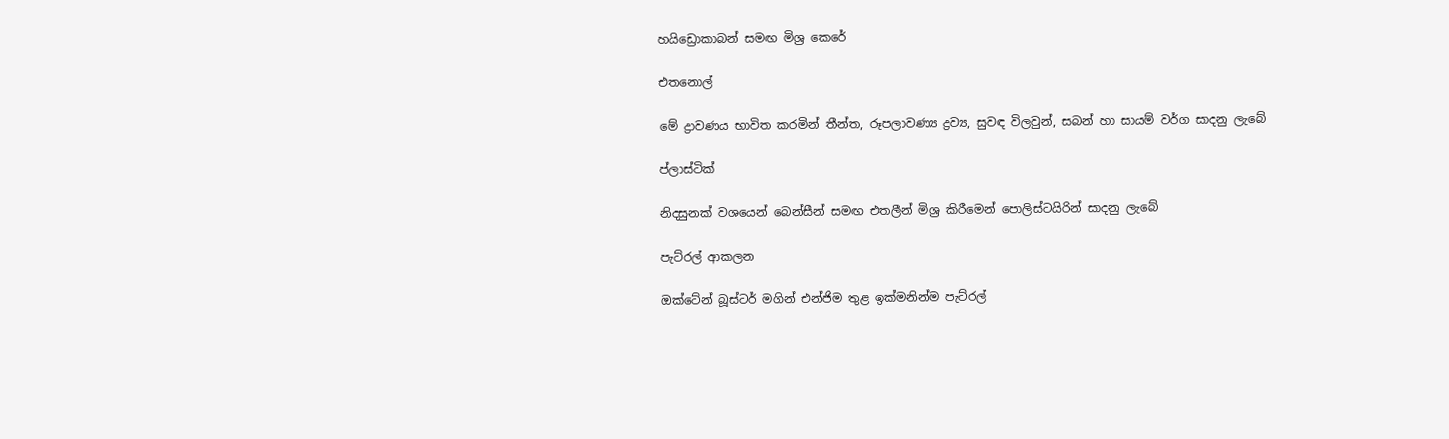හයිඩ්‍රොකාබන් සමඟ මිශ්‍ර කෙරේ

එතනොල්

මේ ද්‍රාවණය භාවිත කරමින් තීන්ත, රූපලාවණ්‍ය ද්‍රව්‍ය, සුවඳ විලවුන්, සබන් හා සායම් වර්ග සාදනු ලැබේ

ප්ලාස්ටික්

නිදසුනක් වශයෙන් බෙන්සීන් සමඟ එතලීන් මිශ්‍ර කිරීමෙන් පොලිස්ටයිරින් සාදනු ලැබේ

පැට්රල් ආකලන

ඔක්ටේන් බූස්ටර් මගින් එන්ජිම තුළ ඉක්මනින්ම පැට්රල්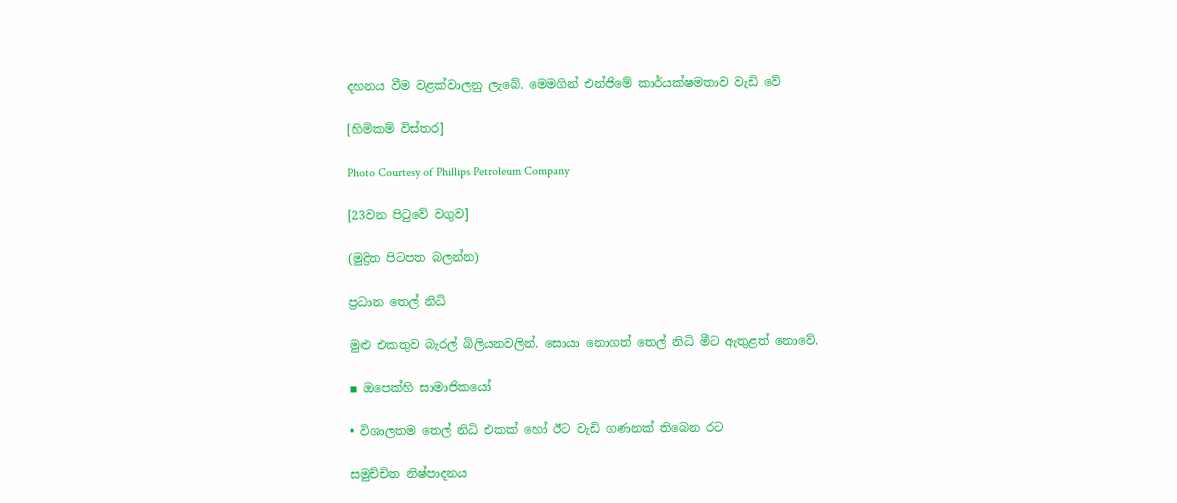දහනය වීම වළක්වාලනු ලැබේ. මෙමගින් එන්ජිමේ කාර්යක්ෂමතාව වැඩි වේ

[හිමිකම් විස්තර]

Photo Courtesy of Phillips Petroleum Company

[23වන පිටුවේ වගුව]

(මුද්‍රිත පිටපත බලන්න)

ප්‍රධාන තෙල් නිධි

මුළු එකතුව බැරල් බිලියනවලින්. සොයා නොගත් තෙල් නිධි මීට ඇතුළත් නොවේ.

▪ ඔපෙක්හි සාමාජිකයෝ

• විශාලතම තෙල් නිධි එකක් හෝ ඊට වැඩි ගණනක් තිබෙන රට

සමුච්චිත නිෂ්පාදනය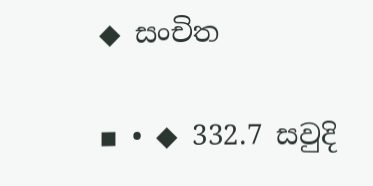◆ සංචිත

▪ • ◆ 332.7 සවුදි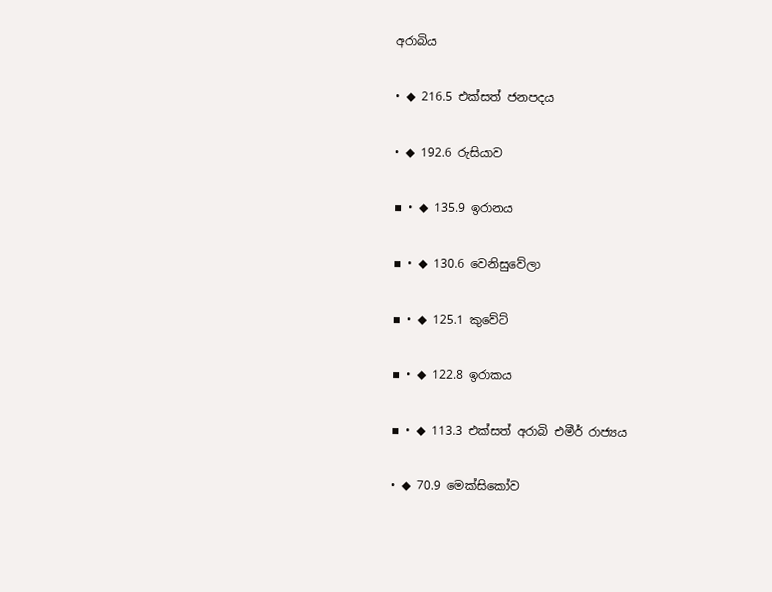අරාබිය

• ◆ 216.5 එක්සත් ජනපදය

• ◆ 192.6 රුසියාව

▪ • ◆ 135.9 ඉරානය

▪ • ◆ 130.6 වෙනිසුවේලා

▪ • ◆ 125.1 කුවේට්

▪ • ◆ 122.8 ඉරාකය

▪ • ◆ 113.3 එක්සත් අරාබි එමීර් රාජ්‍යය

• ◆ 70.9 මෙක්සිකෝව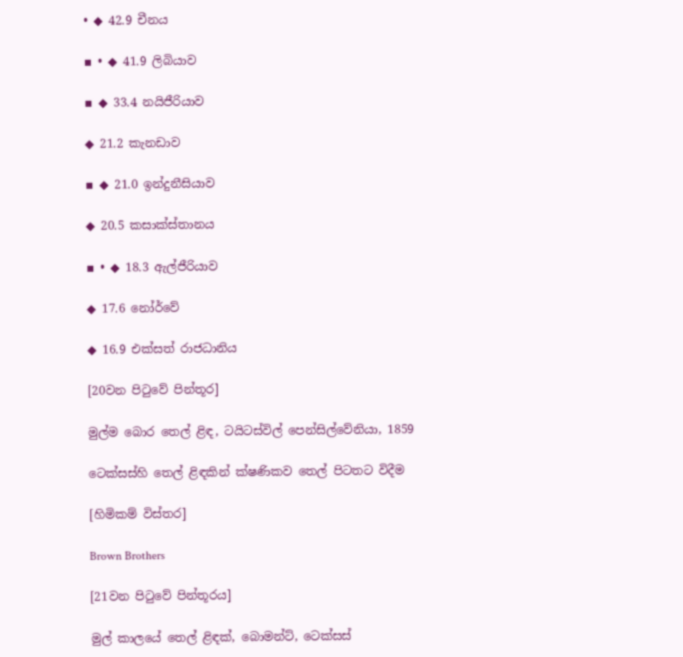• ◆ 42.9 චීනය

▪ • ◆ 41.9 ලිබියාව

▪ ◆ 33.4 නයිජීරියාව

◆ 21.2 කැනඩාව

▪ ◆ 21.0 ඉන්දුනීසියාව

◆ 20.5 කසාක්ස්තානය

▪ • ◆ 18.3 ඇල්ජීරියාව

◆ 17.6 නෝර්වේ

◆ 16.9 එක්සත් රාජධානිය

[20වන පිටුවේ පින්තූර]

මුල්ම බොර තෙල් ළිඳ, ටයිටස්විල් පෙන්සිල්වේනියා, 1859

ටෙක්සස්හි තෙල් ළිඳකින් ක්ෂණිකව තෙල් පිටතට විදීම

[හිමිකම් විස්තර]

Brown Brothers

[21වන පිටුවේ පින්තූරය]

මුල් කාලයේ තෙල් ළිඳක්, බොමන්ට්, ටෙක්සස්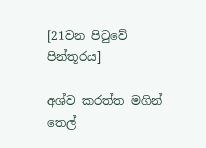[21වන පිටුවේ පින්තූරය]

අශ්ව කරත්ත මගින් තෙල්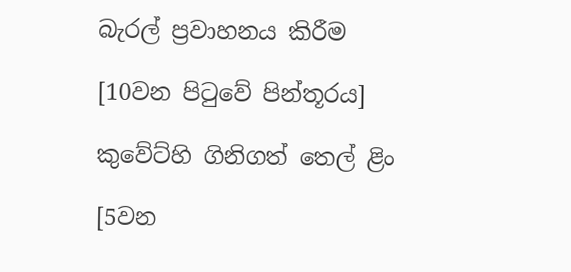බැරල් ප්‍රවාහනය කිරීම

[10වන පිටුවේ පින්තූරය]

කුවේට්හි ගිනිගත් තෙල් ළිං

[5වන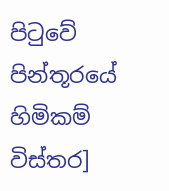පිටුවේ පින්තූරයේ හිමිකම් විස්තර]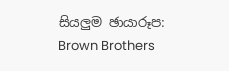සියලුම ඡායාරූප: Brown Brothers